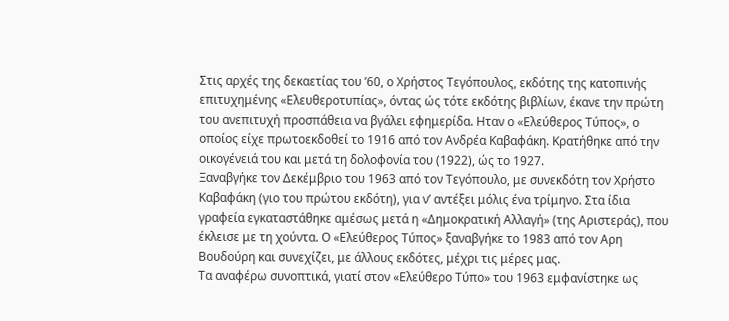Στις αρχές της δεκαετίας του ’60, ο Χρήστος Τεγόπουλος, εκδότης της κατοπινής επιτυχημένης «Ελευθεροτυπίας», όντας ώς τότε εκδότης βιβλίων, έκανε την πρώτη του ανεπιτυχή προσπάθεια να βγάλει εφημερίδα. Ηταν ο «Ελεύθερος Τύπος», ο οποίος είχε πρωτοεκδοθεί το 1916 από τον Ανδρέα Καβαφάκη. Κρατήθηκε από την οικογένειά του και μετά τη δολοφονία του (1922), ώς το 1927.
Ξαναβγήκε τον Δεκέμβριο του 1963 από τον Τεγόπουλο, με συνεκδότη τον Χρήστο Καβαφάκη (γιο του πρώτου εκδότη), για ν’ αντέξει μόλις ένα τρίμηνο. Στα ίδια γραφεία εγκαταστάθηκε αμέσως μετά η «Δημοκρατική Αλλαγή» (της Αριστεράς), που έκλεισε με τη χούντα. Ο «Ελεύθερος Τύπος» ξαναβγήκε το 1983 από τον Αρη Βουδούρη και συνεχίζει, με άλλους εκδότες, μέχρι τις μέρες μας.
Τα αναφέρω συνοπτικά, γιατί στον «Ελεύθερο Τύπο» του 1963 εμφανίστηκε ως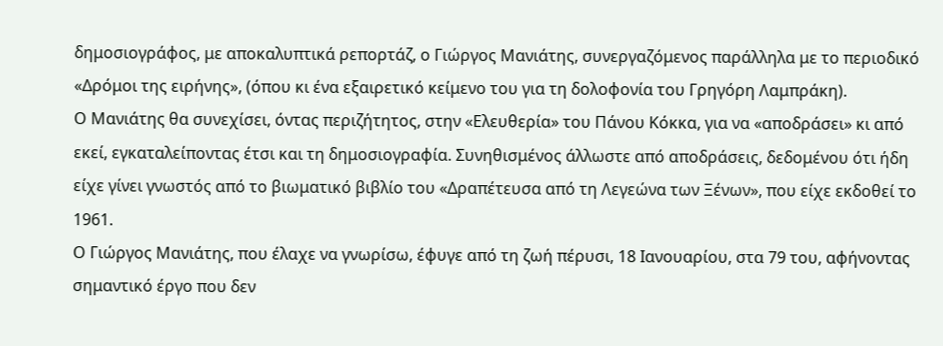δημοσιογράφος, με αποκαλυπτικά ρεπορτάζ, ο Γιώργος Μανιάτης, συνεργαζόμενος παράλληλα με το περιοδικό «Δρόμοι της ειρήνης», (όπου κι ένα εξαιρετικό κείμενο του για τη δολοφονία του Γρηγόρη Λαμπράκη).
Ο Μανιάτης θα συνεχίσει, όντας περιζήτητος, στην «Ελευθερία» του Πάνου Κόκκα, για να «αποδράσει» κι από εκεί, εγκαταλείποντας έτσι και τη δημοσιογραφία. Συνηθισμένος άλλωστε από αποδράσεις, δεδομένου ότι ήδη είχε γίνει γνωστός από το βιωματικό βιβλίο του «Δραπέτευσα από τη Λεγεώνα των Ξένων», που είχε εκδοθεί το 1961.
Ο Γιώργος Μανιάτης, που έλαχε να γνωρίσω, έφυγε από τη ζωή πέρυσι, 18 Ιανουαρίου, στα 79 του, αφήνοντας σημαντικό έργο που δεν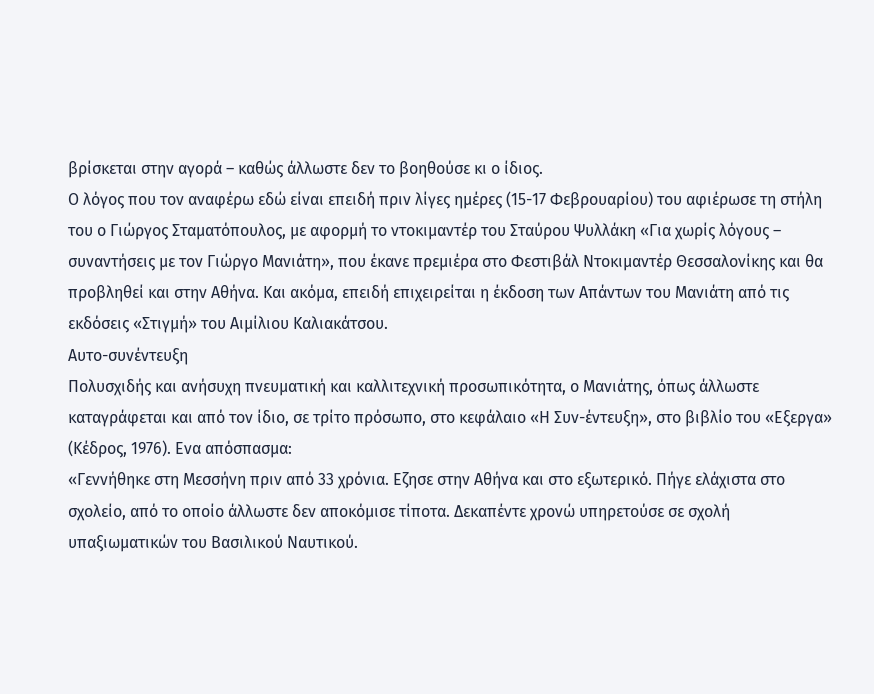βρίσκεται στην αγορά – καθώς άλλωστε δεν το βοηθούσε κι ο ίδιος.
Ο λόγος που τον αναφέρω εδώ είναι επειδή πριν λίγες ημέρες (15-17 Φεβρουαρίου) του αφιέρωσε τη στήλη του ο Γιώργος Σταματόπουλος, με αφορμή το ντοκιμαντέρ του Σταύρου Ψυλλάκη «Για χωρίς λόγους – συναντήσεις με τον Γιώργο Μανιάτη», που έκανε πρεμιέρα στο Φεστιβάλ Ντοκιμαντέρ Θεσσαλονίκης και θα προβληθεί και στην Αθήνα. Και ακόμα, επειδή επιχειρείται η έκδοση των Απάντων του Μανιάτη από τις εκδόσεις «Στιγμή» του Αιμίλιου Καλιακάτσου.
Αυτο-συνέντευξη
Πολυσχιδής και ανήσυχη πνευματική και καλλιτεχνική προσωπικότητα, ο Μανιάτης, όπως άλλωστε καταγράφεται και από τον ίδιο, σε τρίτο πρόσωπο, στο κεφάλαιο «Η Συν-έντευξη», στο βιβλίο του «Εξεργα» (Κέδρος, 1976). Ενα απόσπασμα:
«Γεννήθηκε στη Μεσσήνη πριν από 33 χρόνια. Εζησε στην Αθήνα και στο εξωτερικό. Πήγε ελάχιστα στο σχολείο, από το οποίο άλλωστε δεν αποκόμισε τίποτα. Δεκαπέντε χρονώ υπηρετούσε σε σχολή υπαξιωματικών του Βασιλικού Ναυτικού.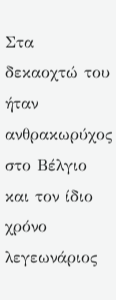Στα δεκαοχτώ του ήταν ανθρακωρύχος στο Βέλγιο και τον ίδιο χρόνο λεγεωνάριος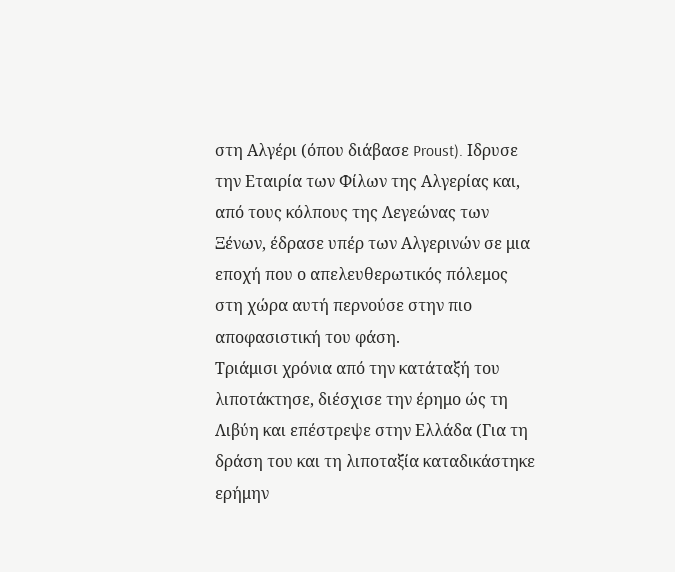στη Αλγέρι (όπου διάβασε Proust). Ιδρυσε την Εταιρία των Φίλων της Αλγερίας και, από τους κόλπους της Λεγεώνας των Ξένων, έδρασε υπέρ των Αλγερινών σε μια εποχή που ο απελευθερωτικός πόλεμος στη χώρα αυτή περνούσε στην πιο αποφασιστική του φάση.
Τριάμισι χρόνια από την κατάταξή του λιποτάκτησε, διέσχισε την έρημο ώς τη Λιβύη και επέστρεψε στην Ελλάδα (Για τη δράση του και τη λιποταξία καταδικάστηκε ερήμην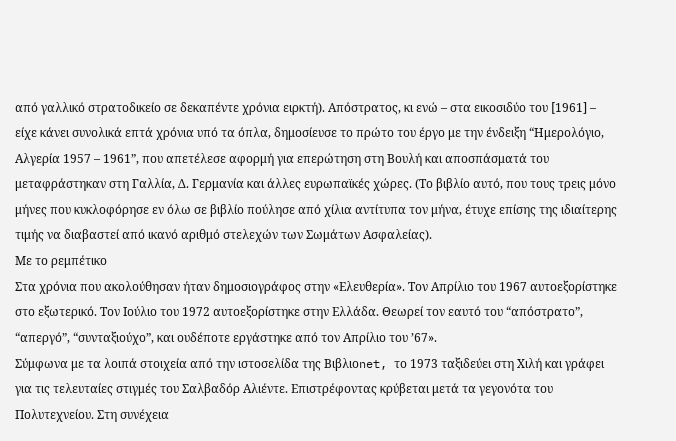από γαλλικό στρατοδικείο σε δεκαπέντε χρόνια ειρκτή). Απόστρατος, κι ενώ – στα εικοσιδύο του [1961] – είχε κάνει συνολικά επτά χρόνια υπό τα όπλα, δημοσίευσε το πρώτο του έργο με την ένδειξη “Ημερολόγιο, Αλγερία 1957 – 1961”, που απετέλεσε αφορμή για επερώτηση στη Βουλή και αποσπάσματά του μεταφράστηκαν στη Γαλλία, Δ. Γερμανία και άλλες ευρωπαϊκές χώρες. (Το βιβλίο αυτό, που τους τρεις μόνο μήνες που κυκλοφόρησε εν όλω σε βιβλίο πούλησε από χίλια αντίτυπα τον μήνα, έτυχε επίσης της ιδιαίτερης τιμής να διαβαστεί από ικανό αριθμό στελεχών των Σωμάτων Ασφαλείας).
Με το ρεμπέτικο
Στα χρόνια που ακολούθησαν ήταν δημοσιογράφος στην «Ελευθερία». Τον Απρίλιο του 1967 αυτοεξορίστηκε στο εξωτερικό. Τον Ιούλιο του 1972 αυτοεξορίστηκε στην Ελλάδα. Θεωρεί τον εαυτό του “απόστρατο”, “απεργό”, “συνταξιούχο”, και ουδέποτε εργάστηκε από τον Απρίλιο του ’67».
Σύμφωνα με τα λοιπά στοιχεία από την ιστοσελίδα της Βιβλιοnet, το 1973 ταξιδεύει στη Χιλή και γράφει για τις τελευταίες στιγμές του Σαλβαδόρ Αλιέντε. Επιστρέφοντας κρύβεται μετά τα γεγονότα του Πολυτεχνείου. Στη συνέχεια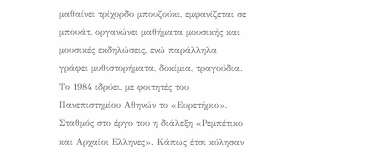μαθαίνει τρίχορδο μπουζούκι, εμφανίζεται σε μπουάτ, οργανώνει μαθήματα μουσικής και μουσικές εκδηλώσεις, ενώ παράλληλα γράφει μυθιστορήματα, δοκίμια, τραγούδια. Το 1984 ιδρύει, με φοιτητές του Πανεπιστημίου Αθηνών το «Ευρετήριο». Σταθμός στο έργο του η διάλεξη «Ρεμπέτικο και Αρχαίοι Ελληνες». Κάπως έτσι κύλησαν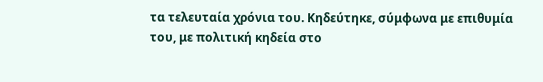τα τελευταία χρόνια του. Κηδεύτηκε, σύμφωνα με επιθυμία του, με πολιτική κηδεία στο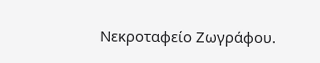Νεκροταφείο Ζωγράφου.